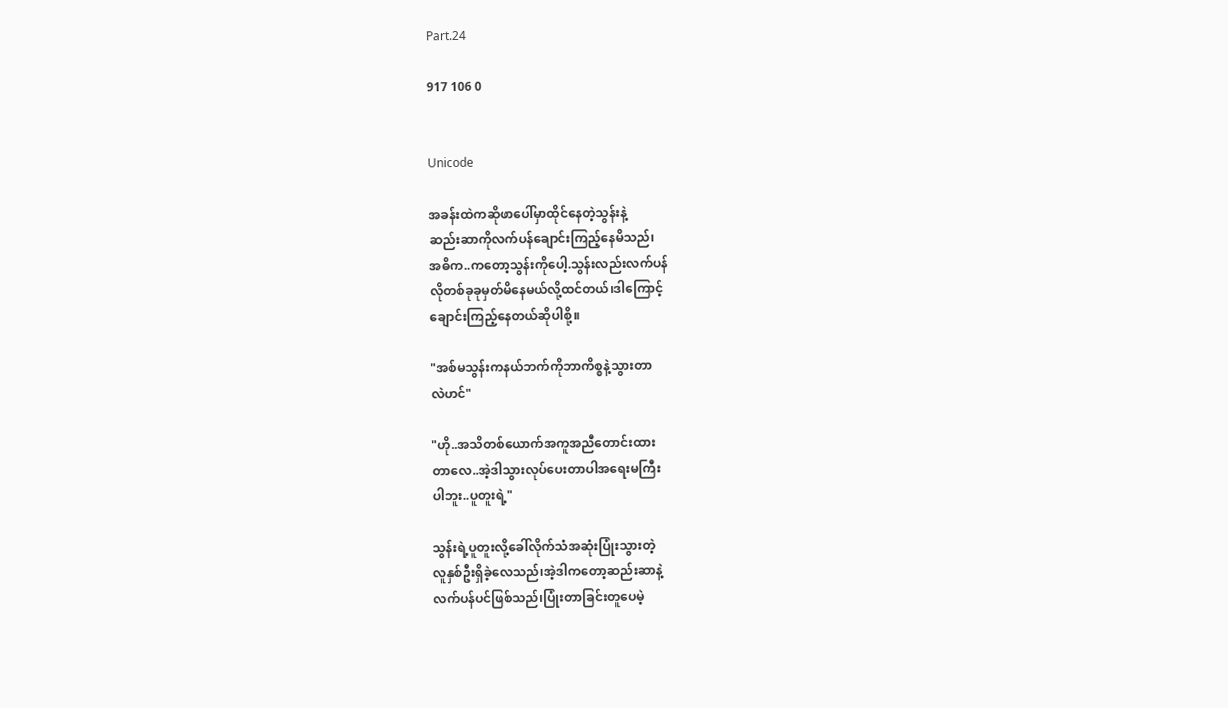Part.24

917 106 0


Unicode

အခန်းထဲကဆိုဖာပေါ်မှာထိုင်နေတဲ့သွန်းနဲ့
ဆည်းဆာကိုလက်ပန်ချောင်းကြည့်နေမိသည်၊
အဓိက..ကတော့သွန်းကိုပေါ့.သွန်းလည်းလက်ပန်
လိုတစ်ခုခုမှတ်မိနေမယ်လို့ထင်တယ်၊ဒါကြောင့်
ချောင်းကြည့်နေတယ်ဆိုပါစို့။

"အစ်မသွန်းကနယ်ဘက်ကိုဘာကိစ္စနဲ့သွားတာ
လဲဟင်"

"ဟို..အသိတစ်ယောက်အကူအညီတောင်းထား
တာလေ..အဲ့ဒါသွားလုပ်ပေးတာပါအရေးမကြီး
ပါဘူး..ပူတူးရဲ့"

သွန်းရဲ့ပူတူးလို့ခေါ်လိုက်သံအဆုံးပြုံးသွားတဲ့
လူနှစ်ဦးရှိခဲ့လေသည်၊အဲ့ဒါကတော့ဆည်းဆာနဲ့
လက်ပန်ပင်ဖြစ်သည်၊ပြုံးတာခြင်းတူပေမဲ့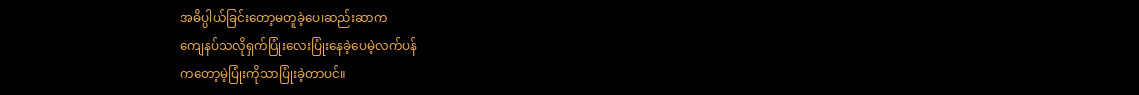အဓိပ္ပါယ်ခြင်းတော့မတူခဲ့ပေ၊ဆည်းဆာက
ကျေနပ်သလိုရှက်ပြုံးလေးပြုံးနေခဲ့ပေမဲ့လက်ပန်
ကတော့မဲ့ပြုံးကိုသာပြုံးခဲ့တာပင်။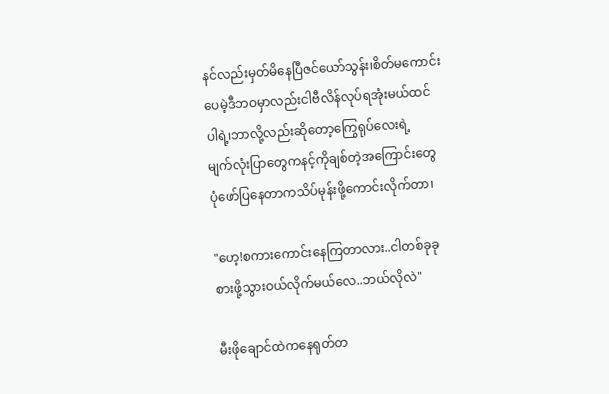နင်လည်းမှတ်မိနေပြီဇင်ယော်သွန်း၊စိတ်မကောင်း
ပေမဲ့ဒီဘဝမှာလည်းငါဗီလိန်လုပ်ရအုံးမယ်ထင်
ပါရဲ့၊ဘာလို့လည်းဆိုတော့ကြွေရုပ်လေးရဲ့
မျက်လုံးပြာတွေကနင့်ကိုချစ်တဲ့အကြောင်းတွေ
ပုံဖော်ပြနေတာကသိပ်မုန်းဖို့ကောင်းလိုက်တာ၊

"ဟေ့!စကားကောင်းနေကြတာလား..ငါတစ်ခုခု
စားဖို့သွားဝယ်လိုက်မယ်လေ..ဘယ်လိုလဲ"

မီးဖိုချောင်ထဲကနေရုတ်တ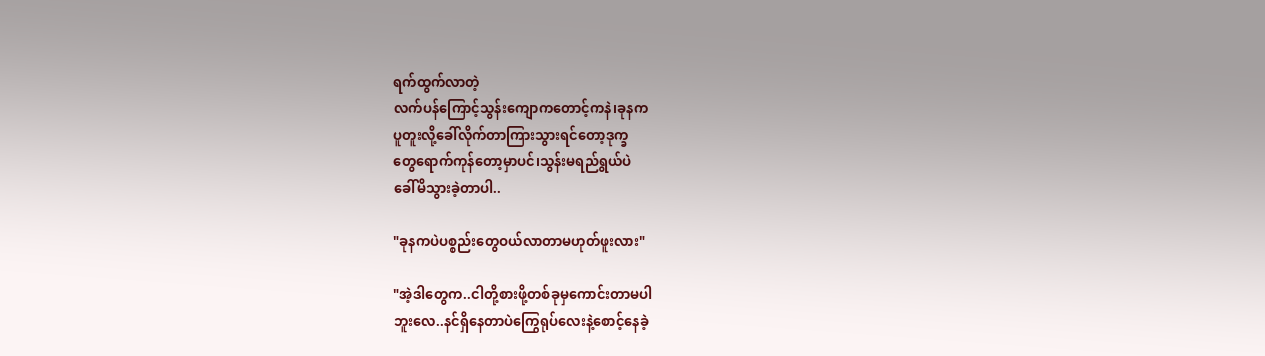ရက်ထွက်လာတဲ့
လက်ပန်ကြောင့်သွန်းကျောကတောင့်ကနဲ၊ခုနက
ပူတူးလို့ခေါ်လိုက်တာကြားသွားရင်တော့ဒုက္ခ
တွေရောက်ကုန်တော့မှာပင်၊သွန်းမရည်ရွယ်ပဲ
ခေါ်မိသွားခဲ့တာပါ..

"ခုနကပဲပစ္စည်းတွေဝယ်လာတာမဟုတ်ဖူးလား"

"အဲ့ဒါတွေက..ငါတို့စားဖို့တစ်ခုမှကောင်းတာမပါ
ဘူးလေ..နင်ရှိနေတာပဲကြွေရုပ်လေးနဲ့စောင့်နေခဲ့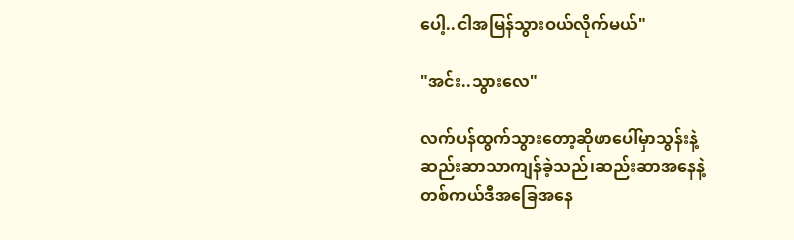ပေါ့..ငါအမြန်သွားဝယ်လိုက်မယ်"

"အင်း..သွားလေ"

လက်ပန်ထွက်သွားတော့ဆိုဖာပေါ်မှာသွန်းနဲ့
ဆည်းဆာသာကျန်ခဲ့သည်၊ဆည်းဆာအနေနဲ့
တစ်ကယ်ဒီအခြေအနေ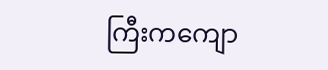ကြီးကကျော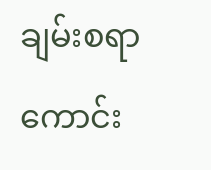ချမ်းစရာ
ကောင်း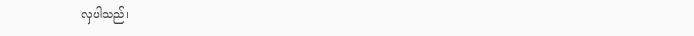လှပါသည်၊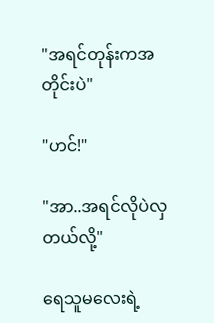"အရင်တုန်းကအတိုင်းပဲ"

"ဟင်!"

"အာ..အရင်လိုပဲလှတယ်လို့"

ရေသူမလေးရဲ့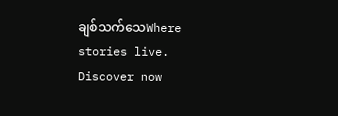ချစ်သက်သေWhere stories live. Discover now